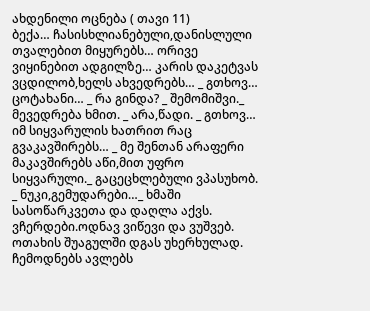ახდენილი ოცნება ( თავი 11)
ბექა… ჩასისხლიანებული,დანისლული თვალებით მიყურებს… ორივე ვიყინებით ადგილზე… კარის დაკეტვას ვცდილობ,ხელს ახვედრებს… _ გთხოვ… ცოტახანი… _ რა გინდა? _ შემომიშვი._ მევედრება ხმით. _ არა,წადი. _ გთხოვ… იმ სიყვარულის ხათრით რაც გვაკავშირებს… _ მე შენთან არაფერი მაკავშირებს აწი,მით უფრო სიყვარული._ გაცეცხლებული ვპასუხობ. _ ნუკი,გემუდარები…_ ხმაში სასოწარკვეთა და დაღლა აქვს. ვჩერდები.ოდნავ ვიწევი და ვუშვებ. ოთახის შუაგულში დგას უხერხულად. ჩემოდნებს ავლებს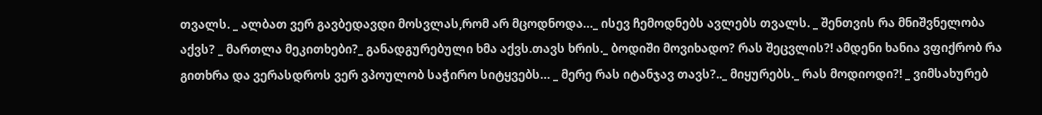თვალს. _ ალბათ ვერ გავბედავდი მოსვლას,რომ არ მცოდნოდა…_ ისევ ჩემოდნებს ავლებს თვალს. _ შენთვის რა მნიშვნელობა აქვს? _ მართლა მეკითხები?_ განადგურებული ხმა აქვს.თავს ხრის._ ბოდიში მოვიხადო? რას შეცვლის?! ამდენი ხანია ვფიქრობ რა გითხრა და ვერასდროს ვერ ვპოულობ საჭირო სიტყვებს… _ მერე რას იტანჯავ თავს?.._ მიყურებს._ რას მოდიოდი?! _ ვიმსახურებ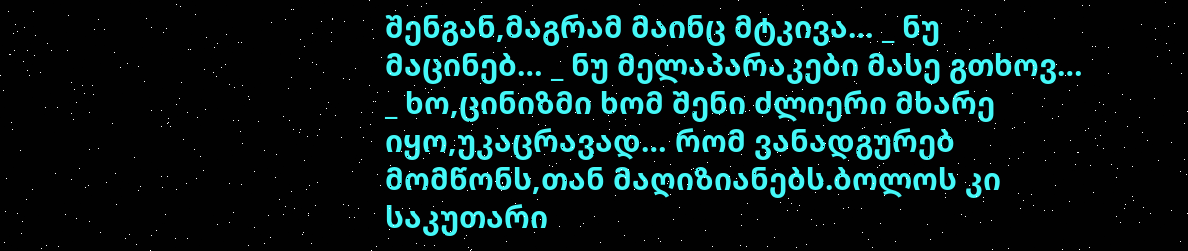შენგან,მაგრამ მაინც მტკივა… _ ნუ მაცინებ… _ ნუ მელაპარაკები მასე გთხოვ… _ ხო,ცინიზმი ხომ შენი ძლიერი მხარე იყო,უკაცრავად… რომ ვანადგურებ მომწონს,თან მაღიზიანებს.ბოლოს კი საკუთარი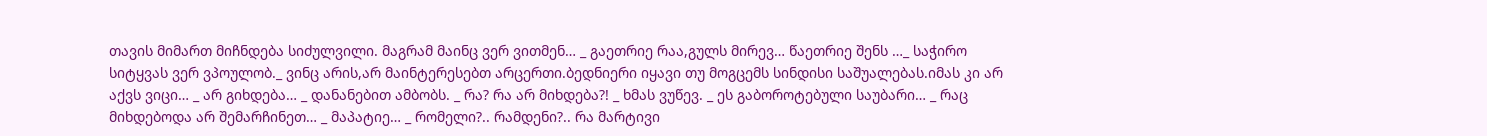თავის მიმართ მიჩნდება სიძულვილი. მაგრამ მაინც ვერ ვითმენ… _ გაეთრიე რაა,გულს მირევ… წაეთრიე შენს …_ საჭირო სიტყვას ვერ ვპოულობ._ ვინც არის,არ მაინტერესებთ არცერთი.ბედნიერი იყავი თუ მოგცემს სინდისი საშუალებას.იმას კი არ აქვს ვიცი… _ არ გიხდება… _ დანანებით ამბობს. _ რა? რა არ მიხდება?! _ ხმას ვუწევ. _ ეს გაბოროტებული საუბარი… _ რაც მიხდებოდა არ შემარჩინეთ… _ მაპატიე… _ რომელი?.. რამდენი?.. რა მარტივი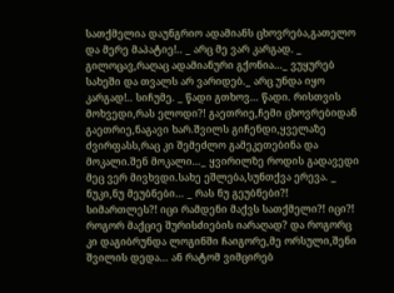სათქმელია დაუნგრიო ადამიანს ცხოვრება,გათელო და მერე მაპატიე!.. _ არც მე ვარ კარგად. _ გილოცავ,რაღაც ადამიანური გქონია…_ ვუყურებ სახეში და თვალს არ ვარიდებ._ არც უნდა იყო კარგად!.. სიჩუმე. _ წადი გთხოვ… წადი. რისთვის მოხვედი,რას ელოდი?! გაეთრიე,ჩემი ცხოვრებიდან გაეთრიე,ნაგავი ხარ.შვილს გიჩენდი,ყველაზე ძვირფასს,რაც კი შემეძლო გამეკეთებინა და მოკალი.შენ მოკალი…_ ყვირილზე როდის გადავედი მეც ვერ მივხვდი.სახე ეშლება,სუნთქვა ერევა. _ ნუკი,ნუ მეუბნები… _ რას ნუ გეუბნები?! სიმართლეს?! იცი რამდენი მაქვს სათქმელი?! იცი?! როგორ მაქციე შურისძიების იარაღად? და როგორც კი დაგიბრუნდა ლოგინში ჩაიგორე,მე ორსული,შენი შვილის დედა… ან რატომ ვიმცირებ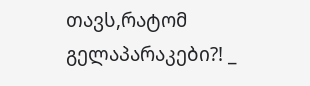თავს,რატომ გელაპარაკები?! _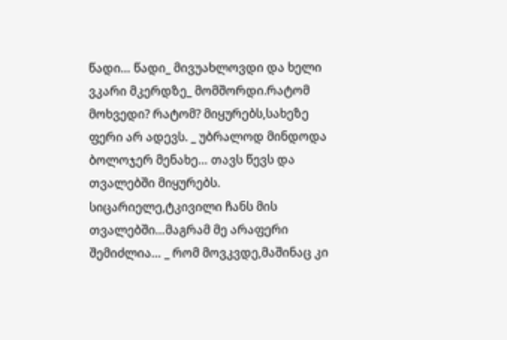წადი… წადი_ მივუახლოვდი და ხელი ვკარი მკერდზე_ მომშორდი.რატომ მოხვედი? რატომ? მიყურებს,სახეზე ფერი არ ადევს. _ უბრალოდ მინდოდა ბოლოჯერ მენახე… თავს წევს და თვალებში მიყურებს. სიცარიელე,ტკივილი ჩანს მის თვალებში…მაგრამ მე არაფერი შემიძლია… _ რომ მოვკვდე,მაშინაც კი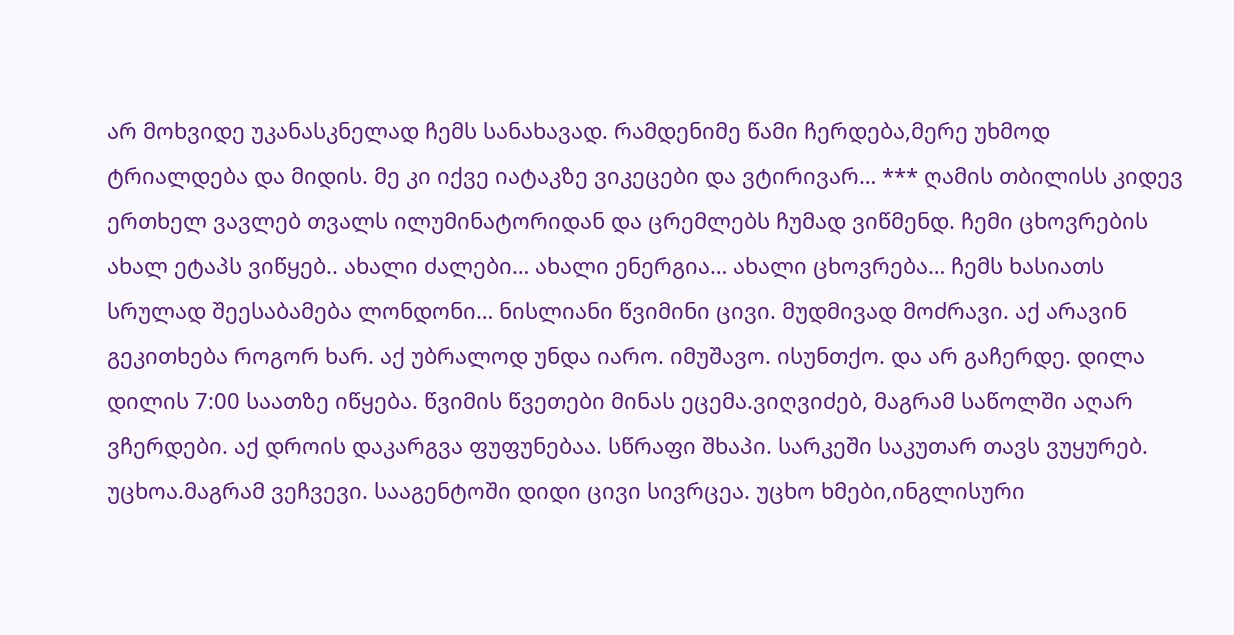არ მოხვიდე უკანასკნელად ჩემს სანახავად. რამდენიმე წამი ჩერდება,მერე უხმოდ ტრიალდება და მიდის. მე კი იქვე იატაკზე ვიკეცები და ვტირივარ… *** ღამის თბილისს კიდევ ერთხელ ვავლებ თვალს ილუმინატორიდან და ცრემლებს ჩუმად ვიწმენდ. ჩემი ცხოვრების ახალ ეტაპს ვიწყებ.. ახალი ძალები… ახალი ენერგია… ახალი ცხოვრება… ჩემს ხასიათს სრულად შეესაბამება ლონდონი… ნისლიანი წვიმინი ცივი. მუდმივად მოძრავი. აქ არავინ გეკითხება როგორ ხარ. აქ უბრალოდ უნდა იარო. იმუშავო. ისუნთქო. და არ გაჩერდე. დილა დილის 7:00 საათზე იწყება. წვიმის წვეთები მინას ეცემა.ვიღვიძებ, მაგრამ საწოლში აღარ ვჩერდები. აქ დროის დაკარგვა ფუფუნებაა. სწრაფი შხაპი. სარკეში საკუთარ თავს ვუყურებ. უცხოა.მაგრამ ვეჩვევი. სააგენტოში დიდი ცივი სივრცეა. უცხო ხმები,ინგლისური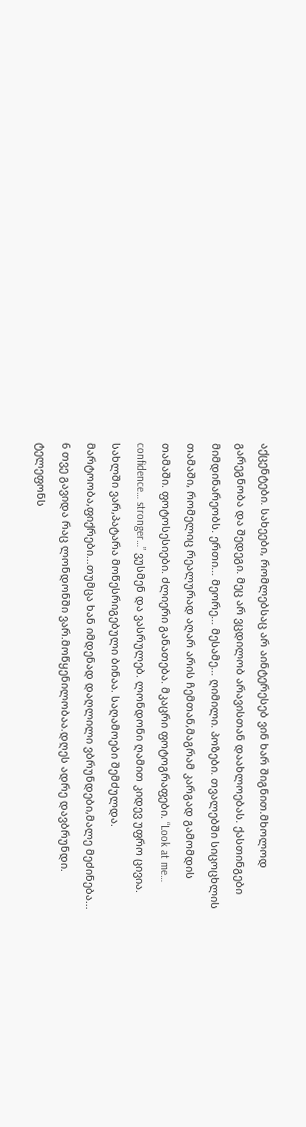აქცენტები. სახეები, რომლებსაც არ აინტერესებ ვინ ხარ შიგნით.მხოლოდ გარეგნობა და შედეგი. მეც არ ვცდილობ არავისთან დაახლოებას. ქასთინგები მიმდინარეობს. ერთი… მეორე… მესამე… ღიმილი. პოზები. თვალებში სიცოცხლის თამაში, რომელიც რეალურად აღარ არის ჩემთან,მაგრამ კარგად გამომდის თამაში. ფოტოსესიები. ძლიერი განათება. მკაცრი ფოტოგრაფები. “Look at me… confidence… stronger…” ვუსმენ და ვასრულებ. ლონდონი ღამით კიდევ უფრო ცივია. სახლში ვარ,პატარა მოწესრიგებული ბინაა. საღამოები შემძულდა. მარტოობა,ფიქრები…თუმცა ხან იმდენად დაღლილი ვბრუნდები,მალე მეძინება… 6 თვე გავიდა რაც ლონდონში ვარ.მოწყენილობაა.დღეს ადრე დავბრუნდი. ტელეფონს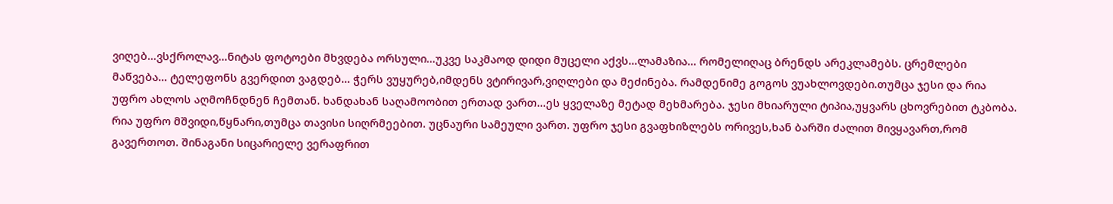ვიღებ…ვსქროლავ…ნიტას ფოტოები მხვდება ორსული…უკვე საკმაოდ დიდი მუცელი აქვს…ლამაზია… რომელიღაც ბრენდს არეკლამებს. ცრემლები მაწვება… ტელეფონს გვერდით ვაგდებ… ჭერს ვუყურებ,იმდენს ვტირივარ,ვიღლები და მეძინება. რამდენიმე გოგოს ვუახლოვდები.თუმცა ჯესი და რია უფრო ახლოს აღმოჩნდნენ ჩემთან. ხანდახან საღამოობით ერთად ვართ…ეს ყველაზე მეტად მეხმარება. ჯესი მხიარული ტიპია,უყვარს ცხოვრებით ტკბობა. რია უფრო მშვიდი,წყნარი,თუმცა თავისი სიღრმეებით. უცნაური სამეული ვართ. უფრო ჯესი გვაფხიზლებს ორივეს,ხან ბარში ძალით მივყავართ,რომ გავერთოთ. შინაგანი სიცარიელე ვერაფრით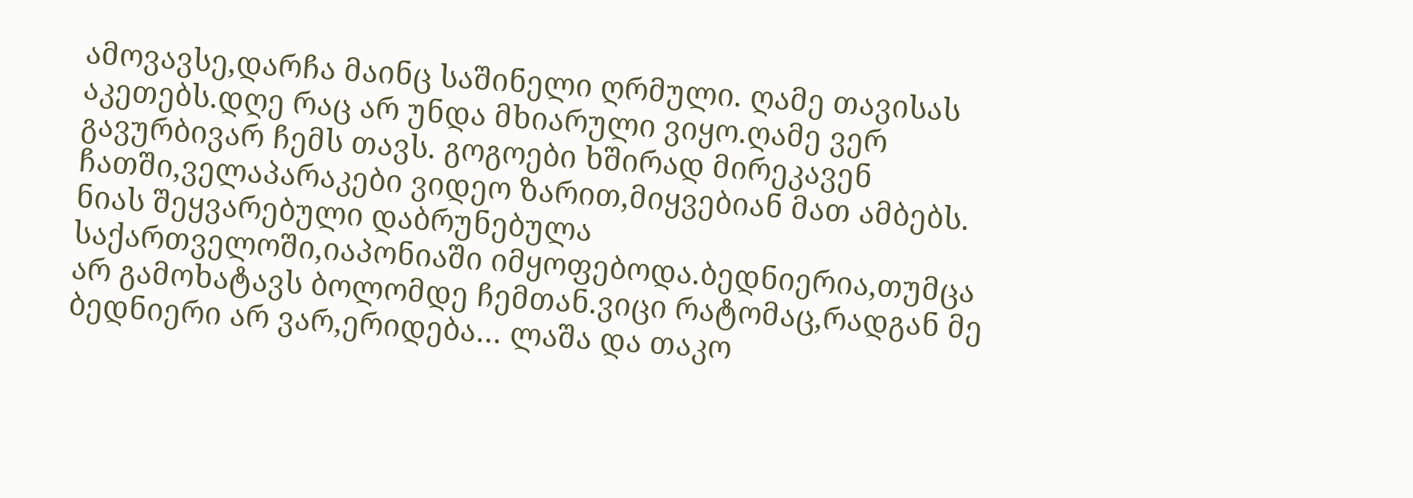ამოვავსე,დარჩა მაინც საშინელი ღრმული. ღამე თავისას აკეთებს.დღე რაც არ უნდა მხიარული ვიყო.ღამე ვერ გავურბივარ ჩემს თავს. გოგოები ხშირად მირეკავენ ჩათში,ველაპარაკები ვიდეო ზარით,მიყვებიან მათ ამბებს. ნიას შეყვარებული დაბრუნებულა საქართველოში,იაპონიაში იმყოფებოდა.ბედნიერია,თუმცა არ გამოხატავს ბოლომდე ჩემთან.ვიცი რატომაც,რადგან მე ბედნიერი არ ვარ,ერიდება… ლაშა და თაკო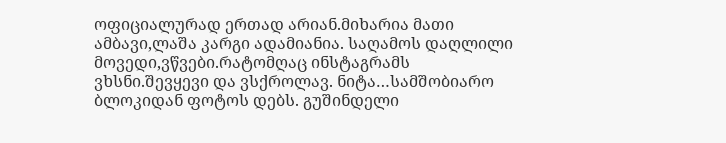ოფიციალურად ერთად არიან.მიხარია მათი ამბავი,ლაშა კარგი ადამიანია. საღამოს დაღლილი მოვედი,ვწვები.რატომღაც ინსტაგრამს ვხსნი.შევყევი და ვსქროლავ. ნიტა…სამშობიარო ბლოკიდან ფოტოს დებს. გუშინდელი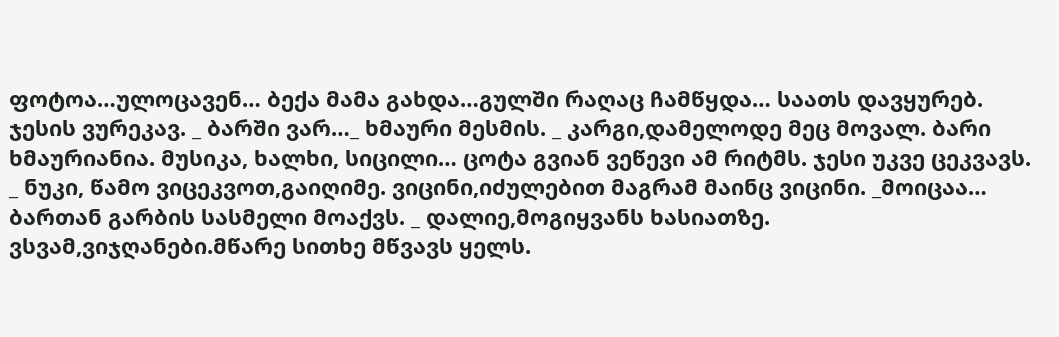ფოტოა…ულოცავენ… ბექა მამა გახდა…გულში რაღაც ჩამწყდა… საათს დავყურებ. ჯესის ვურეკავ. _ ბარში ვარ…_ ხმაური მესმის. _ კარგი,დამელოდე მეც მოვალ. ბარი ხმაურიანია. მუსიკა, ხალხი, სიცილი… ცოტა გვიან ვეწევი ამ რიტმს. ჯესი უკვე ცეკვავს. _ ნუკი, წამო ვიცეკვოთ,გაიღიმე. ვიცინი,იძულებით მაგრამ მაინც ვიცინი. _მოიცაა… ბართან გარბის სასმელი მოაქვს. _ დალიე,მოგიყვანს ხასიათზე. ვსვამ,ვიჯღანები.მწარე სითხე მწვავს ყელს.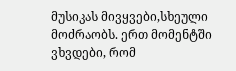მუსიკას მივყვები,სხეული მოძრაობს. ერთ მომენტში ვხვდები, რომ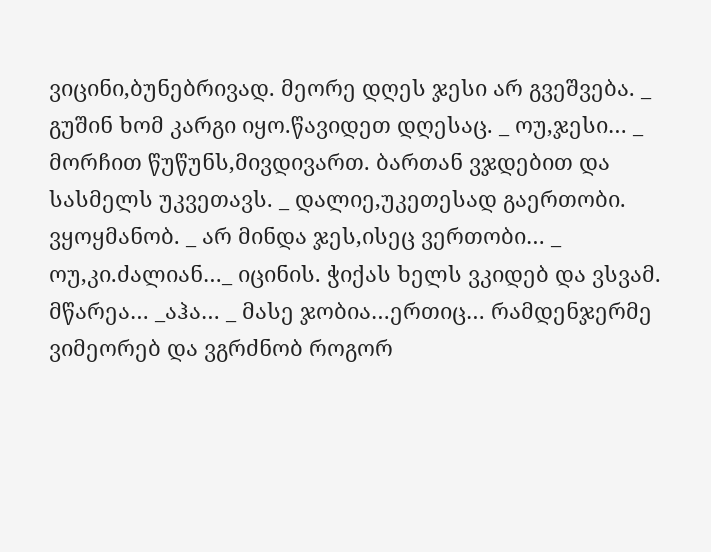ვიცინი,ბუნებრივად. მეორე დღეს ჯესი არ გვეშვება. _ გუშინ ხომ კარგი იყო.წავიდეთ დღესაც. _ ოუ,ჯესი… _ მორჩით წუწუნს,მივდივართ. ბართან ვჯდებით და სასმელს უკვეთავს. _ დალიე,უკეთესად გაერთობი. ვყოყმანობ. _ არ მინდა ჯეს,ისეც ვერთობი… _ ოუ,კი.ძალიან…_ იცინის. ჭიქას ხელს ვკიდებ და ვსვამ. მწარეა… _აჰა… _ მასე ჯობია…ერთიც… რამდენჯერმე ვიმეორებ და ვგრძნობ როგორ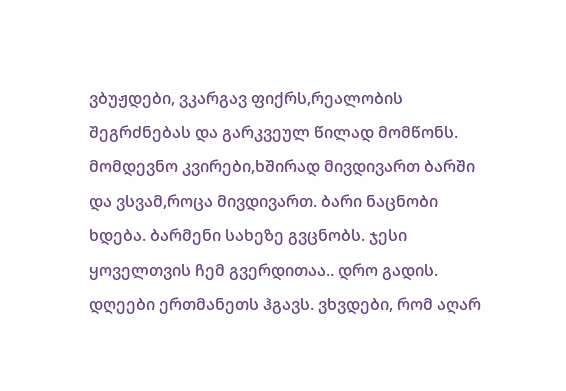ვბუჟდები, ვკარგავ ფიქრს,რეალობის შეგრძნებას და გარკვეულ წილად მომწონს. მომდევნო კვირები,ხშირად მივდივართ ბარში და ვსვამ,როცა მივდივართ. ბარი ნაცნობი ხდება. ბარმენი სახეზე გვცნობს. ჯესი ყოველთვის ჩემ გვერდითაა.. დრო გადის. დღეები ერთმანეთს ჰგავს. ვხვდები, რომ აღარ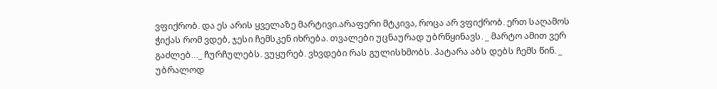ვფიქრობ. და ეს არის ყველაზე მარტივი.არაფერი მტკივა, როცა არ ვფიქრობ. ერთ საღამოს ჭიქას რომ ვდებ, ჯესი ჩემსკენ იხრება. თვალები უცნაურად უბრწყინავს. _ მარტო ამით ვერ გაძლებ…_ ჩურჩულებს. ვუყურებ. ვხვდები რას გულისხმობს. პატარა აბს დებს ჩემს წინ. _ უბრალოდ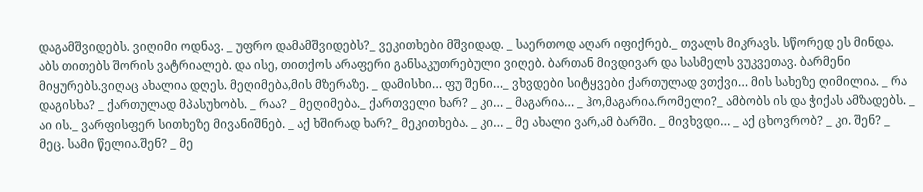დაგამშვიდებს. ვიღიმი ოდნავ. _ უფრო დამამშვიდებს?_ ვეკითხები მშვიდად. _ საერთოდ აღარ იფიქრებ._ თვალს მიკრავს. სწორედ ეს მინდა. აბს თითებს შორის ვატრიალებ. და ისე, თითქოს არაფერი განსაკუთრებული ვიღებ. ბართან მივდივარ და სასმელს ვუკვეთავ. ბარმენი მიყურებს.ვიღაც ახალია დღეს. მეღიმება,მის მზერაზე. _ დამისხი… ფუ შენი…_ ვხვდები სიტყვები ქართულად ვთქვი… მის სახეზე ღიმილია. _ რა დაგისხა? _ ქართულად მპასუხობს. _ რაა? _ მეღიმება._ ქართველი ხარ? _ კი… _ მაგარია… _ ჰო,მაგარია.რომელი?_ ამბობს ის და ჭიქას ამზადებს. _ აი ის._ ვარფისფერ სითხეზე მივანიშნებ. _ აქ ხშირად ხარ?_ მეკითხება. _ კი… _ მე ახალი ვარ,ამ ბარში. _ მივხვდი… _ აქ ცხოვრობ? _ კი. შენ? _ მეც. სამი წელია.შენ? _ მე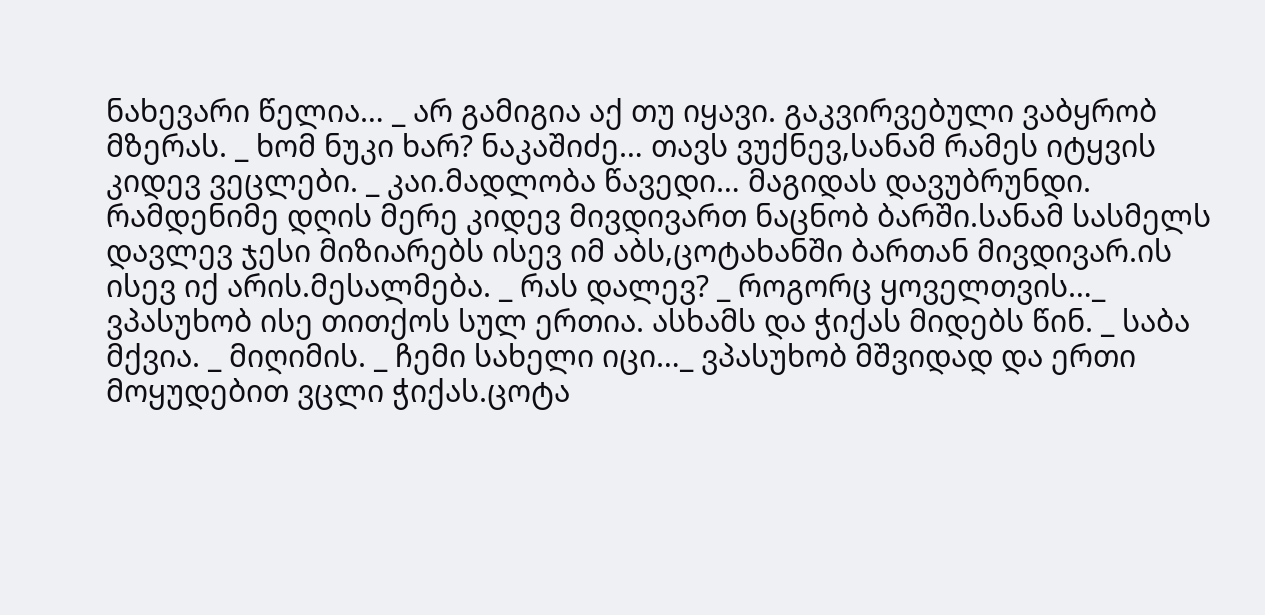ნახევარი წელია… _ არ გამიგია აქ თუ იყავი. გაკვირვებული ვაბყრობ მზერას. _ ხომ ნუკი ხარ? ნაკაშიძე… თავს ვუქნევ,სანამ რამეს იტყვის კიდევ ვეცლები. _ კაი.მადლობა წავედი… მაგიდას დავუბრუნდი. რამდენიმე დღის მერე კიდევ მივდივართ ნაცნობ ბარში.სანამ სასმელს დავლევ ჯესი მიზიარებს ისევ იმ აბს,ცოტახანში ბართან მივდივარ.ის ისევ იქ არის.მესალმება. _ რას დალევ? _ როგორც ყოველთვის…_ ვპასუხობ ისე თითქოს სულ ერთია. ასხამს და ჭიქას მიდებს წინ. _ საბა მქვია. _ მიღიმის. _ ჩემი სახელი იცი…_ ვპასუხობ მშვიდად და ერთი მოყუდებით ვცლი ჭიქას.ცოტა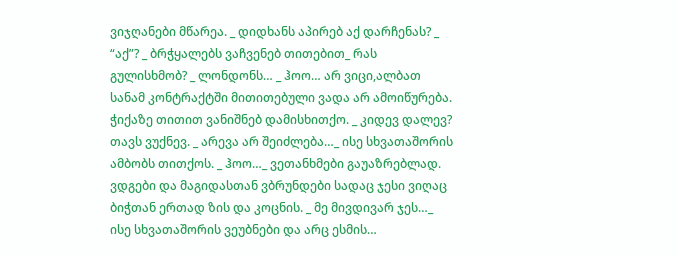ვიჯღანები მწარეა. _ დიდხანს აპირებ აქ დარჩენას? _ “აქ”? _ ბრჭყალებს ვაჩვენებ თითებით_ რას გულისხმობ? _ ლონდონს… _ ჰოო… არ ვიცი,ალბათ სანამ კონტრაქტში მითითებული ვადა არ ამოიწურება. ჭიქაზე თითით ვანიშნებ დამისხითქო. _ კიდევ დალევ? თავს ვუქნევ. _ არევა არ შეიძლება…_ ისე სხვათაშორის ამბობს თითქოს. _ ჰოო…_ ვეთანხმები გაუაზრებლად. ვდგები და მაგიდასთან ვბრუნდები სადაც ჯესი ვიღაც ბიჭთან ერთად ზის და კოცნის. _ მე მივდივარ ჯეს…_ ისე სხვათაშორის ვეუბნები და არც ესმის…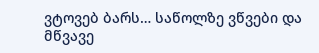ვტოვებ ბარს… საწოლზე ვწვები და მწვავე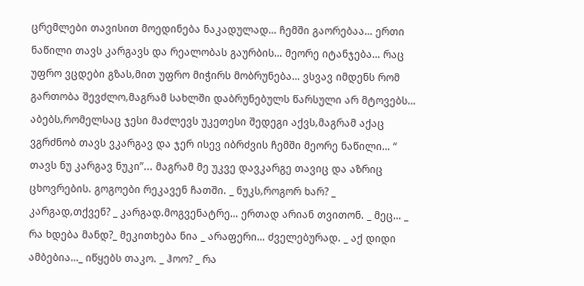ცრემლები თავისით მოედინება ნაკადულად… ჩემში გაორებაა… ერთი ნაწილი თავს კარგავს და რეალობას გაურბის… მეორე იტანჯება… რაც უფრო ვცდები გზას,მით უფრო მიჭირს მობრუნება… ვსვავ იმდენს რომ გართობა შევძლო,მაგრამ სახლში დაბრუნებულს წარსული არ მტოვებს… აბებს,რომელსაც ჯესი მაძლევს უკეთესი შედეგი აქვს,მაგრამ აქაც ვგრძნობ თავს ვკარგავ და ჯერ ისევ იბრძვის ჩემში მეორე ნაწილი… “ თავს ნუ კარგავ ნუკი”... მაგრამ მე უკვე დავკარგე თავიც და აზრიც ცხოვრების. გოგოები რეკავენ ჩათში. _ ნუკს,როგორ ხარ? _ კარგად,თქვენ? _ კარგად.მოგვენატრე… ერთად არიან თვითონ. _ მეც… _ რა ხდება მანდ?_ მეკითხება ნია _ არაფერი… ძველებურად. _ აქ დიდი ამბებია…_ იწყებს თაკო. _ ჰოო? _ რა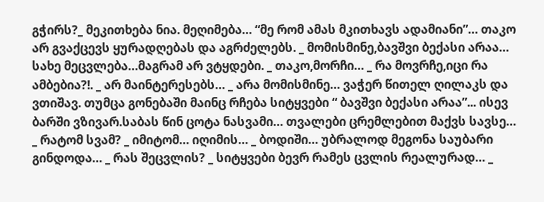გჭირს?_ მეკითხება ნია. მეღიმება… “მე რომ ამას მკითხავს ადამიანი”… თაკო არ გვაქცევს ყურადღებას და აგრძელებს. _ მომისმინე,ბავშვი ბექასი არაა… სახე მეცვლება…მაგრამ არ ვტყდები. _ თაკო,მორჩი… _ რა მოვრჩე,იცი რა ამბებია?!. _ არ მაინტერესებს… _ არა მომისმინე… ვაჭერ წითელ ღილაკს და ვთიშავ. თუმცა გონებაში მაინც რჩება სიტყვები “ ბავშვი ბექასი არაა”... ისევ ბარში ვზივარ.საბას წინ ცოტა ნასვამი… თვალები ცრემლებით მაქვს სავსე… _ რატომ სვამ? _ იმიტომ… იღიმის… _ ბოდიში… უბრალოდ მეგონა საუბარი გინდოდა… _ რას შეცვლის? _ სიტყვები ბევრ რამეს ცვლის რეალურად… _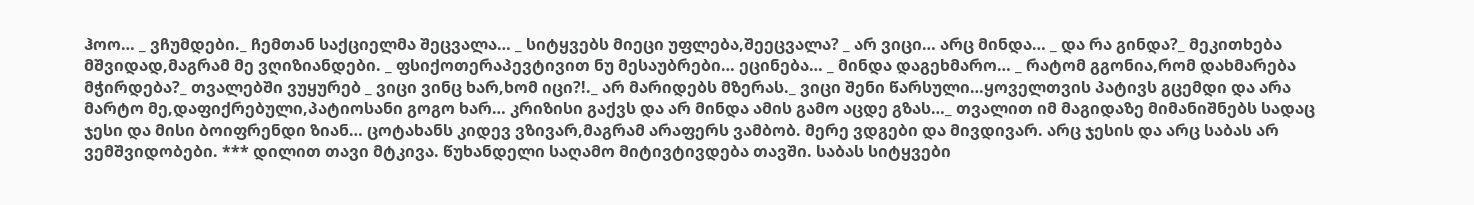ჰოო… _ ვჩუმდები._ ჩემთან საქციელმა შეცვალა… _ სიტყვებს მიეცი უფლება,შეეცვალა? _ არ ვიცი… არც მინდა… _ და რა გინდა?_ მეკითხება მშვიდად,მაგრამ მე ვღიზიანდები. _ ფსიქოთერაპევტივით ნუ მესაუბრები… ეცინება… _ მინდა დაგეხმარო… _ რატომ გგონია,რომ დახმარება მჭირდება?_ თვალებში ვუყურებ _ ვიცი ვინც ხარ,ხომ იცი?!._ არ მარიდებს მზერას._ ვიცი შენი წარსული…ყოველთვის პატივს გცემდი და არა მარტო მე,დაფიქრებული,პატიოსანი გოგო ხარ… კრიზისი გაქვს და არ მინდა ამის გამო აცდე გზას…_ თვალით იმ მაგიდაზე მიმანიშნებს სადაც ჯესი და მისი ბოიფრენდი ზიან… ცოტახანს კიდევ ვზივარ,მაგრამ არაფერს ვამბობ. მერე ვდგები და მივდივარ. არც ჯესის და არც საბას არ ვემშვიდობები. *** დილით თავი მტკივა. წუხანდელი საღამო მიტივტივდება თავში. საბას სიტყვები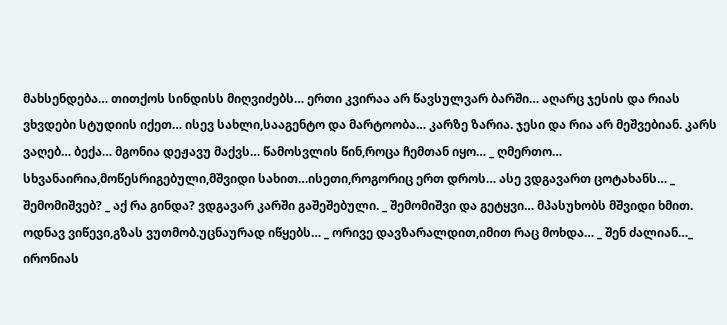მახსენდება… თითქოს სინდისს მიღვიძებს… ერთი კვირაა არ წავსულვარ ბარში… აღარც ჯესის და რიას ვხვდები სტუდიის იქეთ… ისევ სახლი,სააგენტო და მარტოობა… კარზე ზარია. ჯესი და რია არ მეშვებიან. კარს ვაღებ… ბექა… მგონია დეჟავუ მაქვს… წამოსვლის წინ,როცა ჩემთან იყო… _ ღმერთო… სხვანაირია,მოწესრიგებული,მშვიდი სახით…ისეთი,როგორიც ერთ დროს… ასე ვდგავართ ცოტახანს… _ შემომიშვებ? _ აქ რა გინდა? ვდგავარ კარში გაშეშებული. _ შემომიშვი და გეტყვი… მპასუხობს მშვიდი ხმით. ოდნავ ვიწევი,გზას ვუთმობ.უცნაურად იწყებს… _ ორივე დავზარალდით,იმით რაც მოხდა… _ შენ ძალიან…_ ირონიას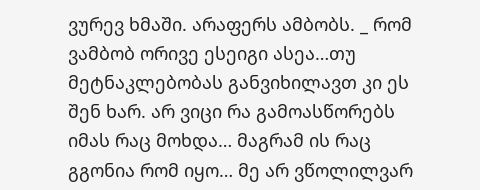ვურევ ხმაში. არაფერს ამბობს. _ რომ ვამბობ ორივე ესეიგი ასეა…თუ მეტნაკლებობას განვიხილავთ კი ეს შენ ხარ. არ ვიცი რა გამოასწორებს იმას რაც მოხდა… მაგრამ ის რაც გგონია რომ იყო… მე არ ვწოლილვარ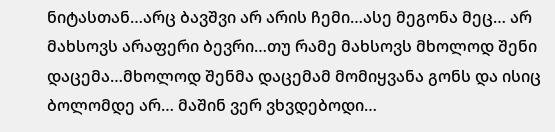ნიტასთან…არც ბავშვი არ არის ჩემი…ასე მეგონა მეც… არ მახსოვს არაფერი ბევრი…თუ რამე მახსოვს მხოლოდ შენი დაცემა…მხოლოდ შენმა დაცემამ მომიყვანა გონს და ისიც ბოლომდე არ… მაშინ ვერ ვხვდებოდი…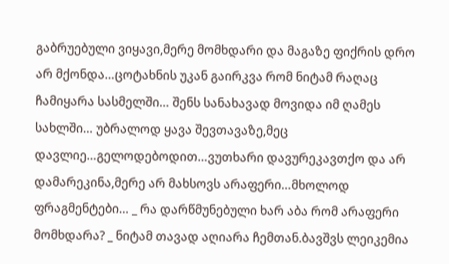გაბრუებული ვიყავი,მერე მომხდარი და მაგაზე ფიქრის დრო არ მქონდა…ცოტახნის უკან გაირკვა რომ ნიტამ რაღაც ჩამიყარა სასმელში… შენს სანახავად მოვიდა იმ ღამეს სახლში… უბრალოდ ყავა შევთავაზე,მეც დავლიე…გელოდებოდით…ვუთხარი დავურეკავთქო და არ დამარეკინა,მერე არ მახსოვს არაფერი…მხოლოდ ფრაგმენტები… _ რა დარწმუნებული ხარ აბა რომ არაფერი მომხდარა? _ ნიტამ თავად აღიარა ჩემთან.ბავშვს ლეიკემია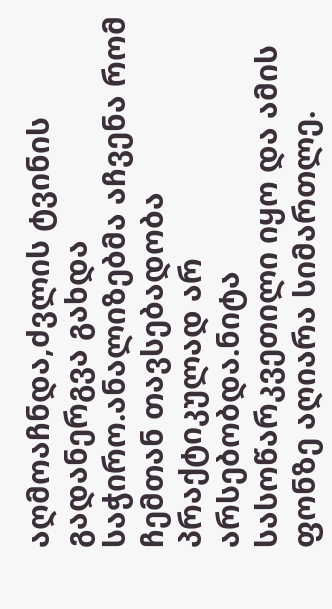აღმოაჩნდა,ძვლის ტვინის გადანერგვა გახდა საჭირო.ანალიზებმა აჩვენა რომ ჩემთან თავსებადობა პრაქტიკულად არ არსებობდა.ნიტა სასოწარკვეთილი იყო და ამის ფონზე აღიარა სიმართლე.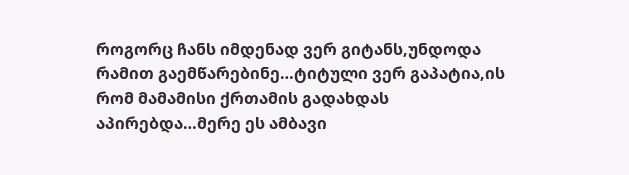როგორც ჩანს იმდენად ვერ გიტანს,უნდოდა რამით გაემწარებინე…ტიტული ვერ გაპატია,ის რომ მამამისი ქრთამის გადახდას აპირებდა…მერე ეს ამბავი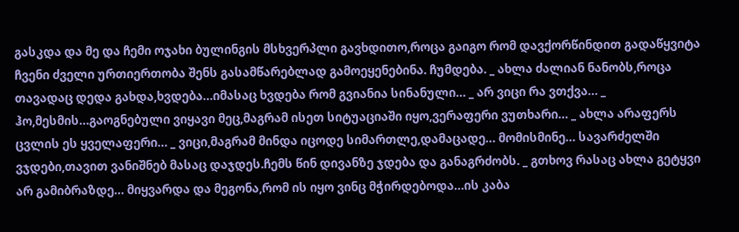გასკდა და მე და ჩემი ოჯახი ბულინგის მსხვერპლი გავხდითო,როცა გაიგო რომ დავქორწინდით გადაწყვიტა ჩვენი ძველი ურთიერთობა შენს გასამწარებლად გამოეყენებინა. ჩუმდება. _ ახლა ძალიან ნანობს,როცა თავადაც დედა გახდა,ხვდება…იმასაც ხვდება რომ გვიანია სინანული… _ არ ვიცი რა ვთქვა… _ ჰო,მესმის…გაოგნებული ვიყავი მეც,მაგრამ ისეთ სიტუაციაში იყო,ვერაფერი ვუთხარი… _ ახლა არაფერს ცვლის ეს ყველაფერი… _ ვიცი,მაგრამ მინდა იცოდე სიმართლე,დამაცადე… მომისმინე… სავარძელში ვჯდები,თავით ვანიშნებ მასაც დაჯდეს.ჩემს წინ დივანზე ჯდება და განაგრძობს. _ გთხოვ რასაც ახლა გეტყვი არ გამიბრაზდე… მიყვარდა და მეგონა,რომ ის იყო ვინც მჭირდებოდა…ის კაბა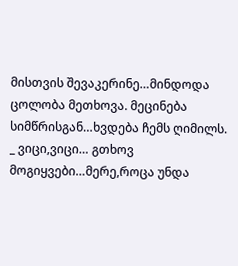მისთვის შევაკერინე…მინდოდა ცოლობა მეთხოვა. მეცინება სიმწრისგან…ხვდება ჩემს ღიმილს. _ ვიცი,ვიცი… გთხოვ მოგიყვები…მერე,როცა უნდა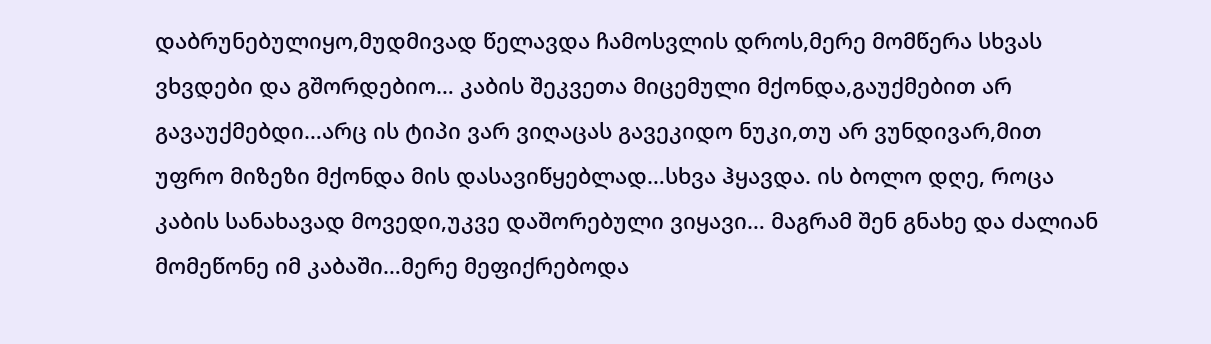დაბრუნებულიყო,მუდმივად წელავდა ჩამოსვლის დროს,მერე მომწერა სხვას ვხვდები და გშორდებიო… კაბის შეკვეთა მიცემული მქონდა,გაუქმებით არ გავაუქმებდი…არც ის ტიპი ვარ ვიღაცას გავეკიდო ნუკი,თუ არ ვუნდივარ,მით უფრო მიზეზი მქონდა მის დასავიწყებლად…სხვა ჰყავდა. ის ბოლო დღე, როცა კაბის სანახავად მოვედი,უკვე დაშორებული ვიყავი… მაგრამ შენ გნახე და ძალიან მომეწონე იმ კაბაში…მერე მეფიქრებოდა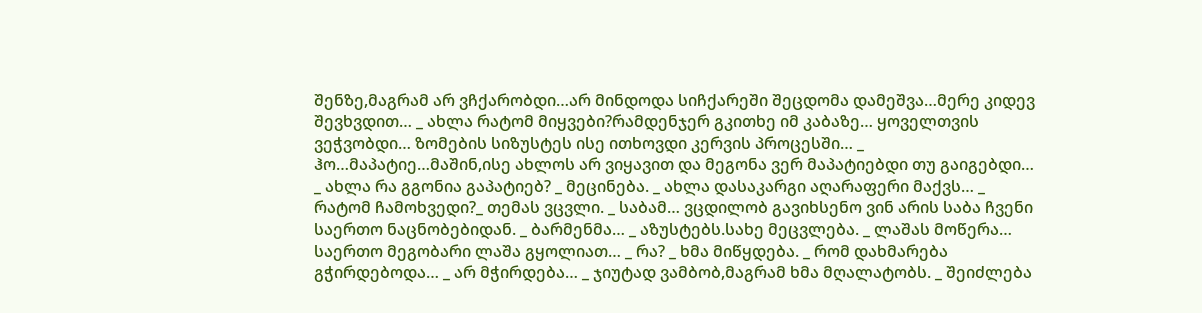შენზე,მაგრამ არ ვჩქარობდი…არ მინდოდა სიჩქარეში შეცდომა დამეშვა…მერე კიდევ შევხვდით… _ ახლა რატომ მიყვები?რამდენჯერ გკითხე იმ კაბაზე… ყოველთვის ვეჭვობდი… ზომების სიზუსტეს ისე ითხოვდი კერვის პროცესში… _ ჰო…მაპატიე…მაშინ,ისე ახლოს არ ვიყავით და მეგონა ვერ მაპატიებდი თუ გაიგებდი… _ ახლა რა გგონია გაპატიებ? _ მეცინება. _ ახლა დასაკარგი აღარაფერი მაქვს… _ რატომ ჩამოხვედი?_ თემას ვცვლი. _ საბამ… ვცდილობ გავიხსენო ვინ არის საბა ჩვენი საერთო ნაცნობებიდან. _ ბარმენმა… _ აზუსტებს.სახე მეცვლება. _ ლაშას მოწერა… საერთო მეგობარი ლაშა გყოლიათ… _ რა? _ ხმა მიწყდება. _ რომ დახმარება გჭირდებოდა… _ არ მჭირდება… _ ჯიუტად ვამბობ,მაგრამ ხმა მღალატობს. _ შეიძლება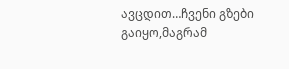ავცდით…ჩვენი გზები გაიყო,მაგრამ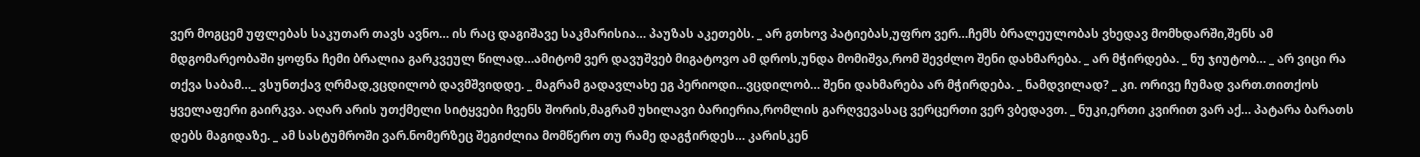ვერ მოგცემ უფლებას საკუთარ თავს ავნო… ის რაც დაგიშავე საკმარისია… პაუზას აკეთებს. _ არ გთხოვ პატიებას,უფრო ვერ…ჩემს ბრალეულობას ვხედავ მომხდარში,შენს ამ მდგომარეობაში ყოფნა ჩემი ბრალია გარკვეულ წილად…ამიტომ ვერ დავუშვებ მიგატოვო ამ დროს,უნდა მომიშვა,რომ შევძლო შენი დახმარება. _ არ მჭირდება. _ ნუ ჯიუტობ… _ არ ვიცი რა თქვა საბამ…_ ვსუნთქავ ღრმად,ვცდილობ დავმშვიდდე. _ მაგრამ გადავლახე ეგ პერიოდი…ვცდილობ… შენი დახმარება არ მჭირდება. _ ნამდვილად? _ კი. ორივე ჩუმად ვართ.თითქოს ყველაფერი გაირკვა. აღარ არის უთქმელი სიტყვები ჩვენს შორის,მაგრამ უხილავი ბარიერია,რომლის გარღვევასაც ვერცერთი ვერ ვბედავთ. _ ნუკი,ერთი კვირით ვარ აქ… პატარა ბარათს დებს მაგიდაზე. _ ამ სასტუმროში ვარ.ნომერზეც შეგიძლია მომწერო თუ რამე დაგჭირდეს… კარისკენ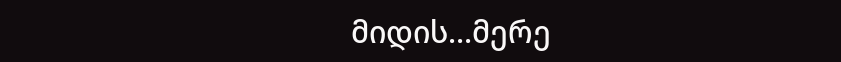მიდის...მერე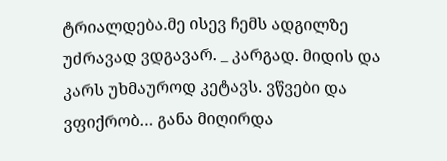ტრიალდება.მე ისევ ჩემს ადგილზე უძრავად ვდგავარ. _ კარგად. მიდის და კარს უხმაუროდ კეტავს. ვწვები და ვფიქრობ… განა მიღირდა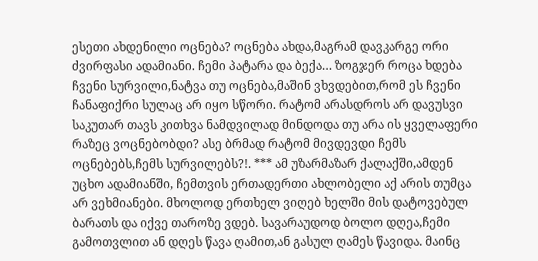ესეთი ახდენილი ოცნება? ოცნება ახდა,მაგრამ დავკარგე ორი ძვირფასი ადამიანი. ჩემი პატარა და ბექა… ზოგჯერ როცა ხდება ჩვენი სურვილი,ნატვა თუ ოცნება,მაშინ ვხვდებით,რომ ეს ჩვენი ჩანაფიქრი სულაც არ იყო სწორი. რატომ არასდროს არ დავუსვი საკუთარ თავს კითხვა ნამდვილად მინდოდა თუ არა ის ყველაფერი რაზეც ვოცნებობდი? ასე ბრმად რატომ მივდევდი ჩემს ოცნებებს,ჩემს სურვილებს?!. *** ამ უზარმაზარ ქალაქში,ამდენ უცხო ადამიანში, ჩემთვის ერთადერთი ახლობელი აქ არის თუმცა არ ვეხმიანები. მხოლოდ ერთხელ ვიღებ ხელში მის დატოვებულ ბარათს და იქვე თაროზე ვდებ. სავარაუდოდ ბოლო დღეა,ჩემი გამოთვლით ან დღეს წავა ღამით,ან გასულ ღამეს წავიდა. მაინც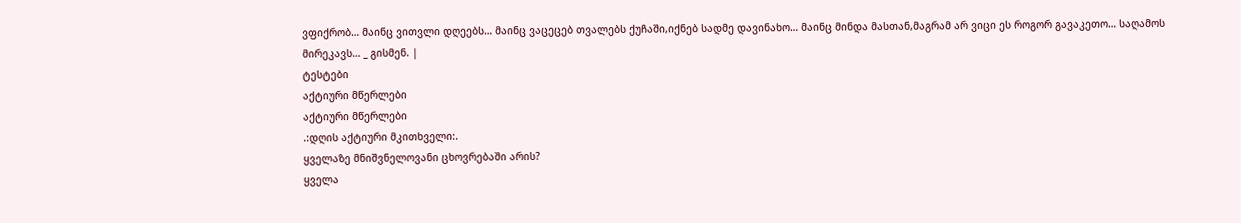ვფიქრობ… მაინც ვითვლი დღეებს… მაინც ვაცეცებ თვალებს ქუჩაში,იქნებ სადმე დავინახო… მაინც მინდა მასთან,მაგრამ არ ვიცი ეს როგორ გავაკეთო… საღამოს მირეკავს… _ გისმენ. |
ტესტები
აქტიური მწერლები
აქტიური მწერლები
.:დღის აქტიური მკითხველი:.
ყველაზე მნიშვნელოვანი ცხოვრებაში არის?
ყველა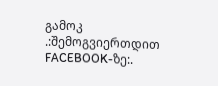გამოკ
.:შემოგვიერთდით FACEBOOK-ზე:.